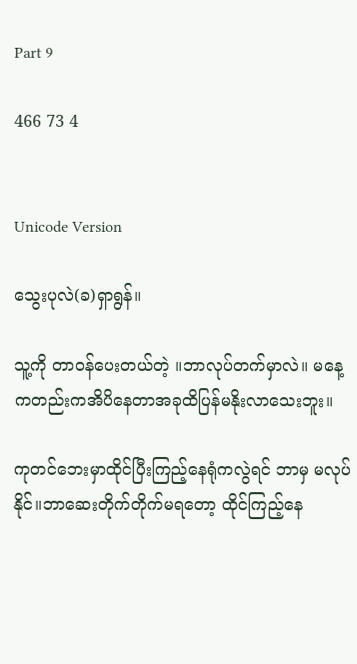Part 9

466 73 4


Unicode Version

သွေးပုလဲ(ခ)ရှာရွန်။

သူ့ကို တာဝန်ပေးတယ်တဲ့ ။ဘာလုပ်တက်မှာလဲ။ မနေ့ကတည်းကအိပိနေတာအခုထိပြန်မနိုးလာသေးဘူး။

ကုတင်ဘေးမှာထိုင်ပြီးကြည့်နေရုံကလွဲရင် ဘာမှ မလုပ်နိုင်။ဘာဆေးတိုက်တိုက်မရတော့ ထိုင်ကြည့်နေ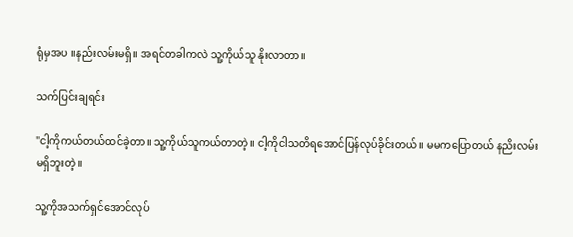ရုံမှအပ ။နည်းလမ်းမရှိ။ အရင်တခါကလဲ သူ့ကိုယ်သူ နိုးလာတာ။

သက်ပြင်းချရင်း

"ငါ့ကိုကယ်တယ်ထင်ခဲ့တာ။ သူ့ကိုယ်သူကယ်တာတဲ့။ ငါ့ကိုငါသတိရအောင်ပြန်လုပ်ခိုင်းတယ်။ မမကပြောတယ် နညိးလမ်းမရှိဘူးတဲ့။

သူ့ကိုအသက်ရှင်အောင်လုပ်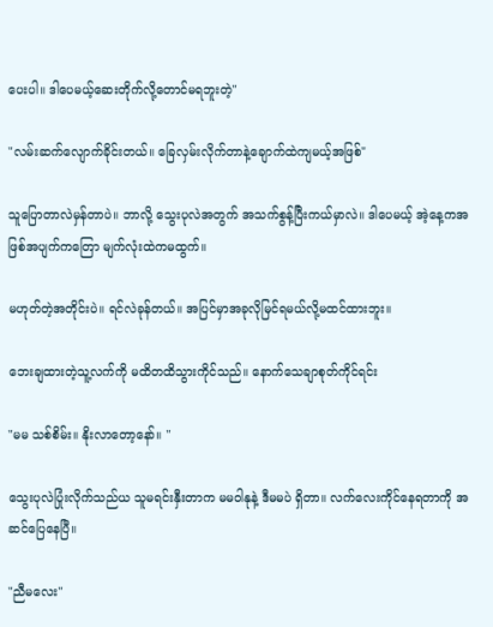ပေးပါ။ ဒါပေမယ့်ဆေးတိုက်လို့တောင်မရဘူးတဲ့"

"လမ်းဆက်လျောက်ခိုင်းတယ်။ ခြေလှမ်းလိုက်တာနဲ့ချောက်ထဲကျမယ့်အဖြစ်"

သူပြောတာလဲမှန်တာပဲ။ ဘာလို့ သွေးပုလဲအတွက် အသက်စွန့်ပြီးကယ်မှာလဲ။ ဒါပေမယ့် အဲ့နေ့ကအဖြစ်အပျက်ကတြော မျက်လုံးထဲကမထွက်။

မဟုတ်တဲ့အတိုင်းပဲ။ ရင်လဲခုန်တယ်။ အပြင်မှာအခုလိုမြင်ရမယ်လို့မထင်ထားဘူး။

ဘေးချထားတဲ့သူ့လက်ကို မထိတထိသွားကိုင်သည်။ နောက်သေချာစုတ်ကိုင်ရင်း

"မမ သစ်စိမ်း။ နိုးလာတော့နော်။ "

သွေးပုလဲပြုံးလိုက်သည်ယ သူမရင်းနှီးတာက မမဝါနုနဲ့ ဒီမမပဲ ရှိတာ။ လက်လေးကိုင်နေရတာကို အဆင်ပြေနေပြီ။

"ညီမလေး"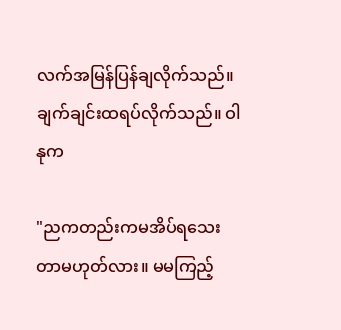လက်အမြန်ပြန်ချလိုက်သည်။ ချက်ချင်းထရပ်လိုက်သည်။ ဝါနုက

"ညကတည်းကမအိပ်ရသေးတာမဟုတ်လား။ မမကြည့်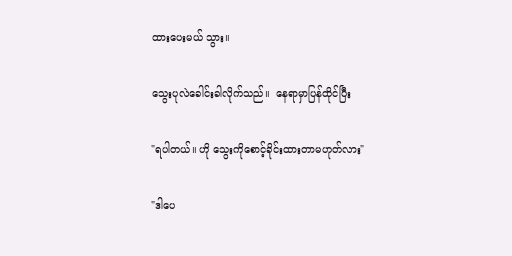ထားပေးမယ် သွား။

သွေးပုလဲခေါင်းခါလိုက်သည်။  နေရာမှာပြန်ထိုင်ပြီး

"ရပါတယ်။ ဟို သွေးကိုစောင့်ခိုင်းထားတာမဟုတ်လား"

"ဒါပေ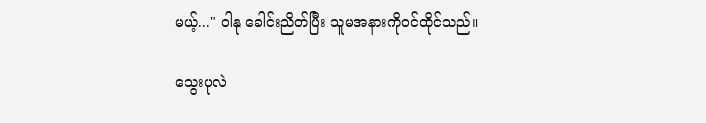မယ့်..." ဝါနု ခေါင်းညိတ်ပြီး သူမအနားကိုဝင်ထိုင်သည်။

သွေးပုလဲ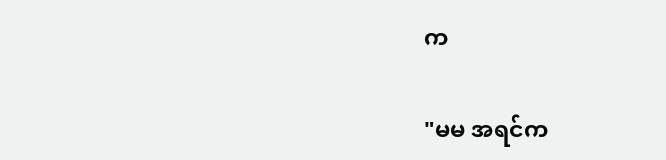က

"မမ အရင်က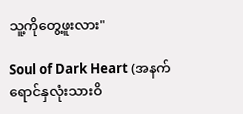သူ့ကိုတွေ့ဖူးလား"

Soul of Dark Heart (အနက်ရောင်နှလုံးသားဝိ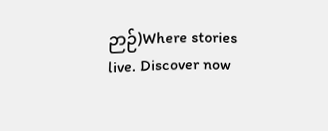ဉာဉ်)Where stories live. Discover now